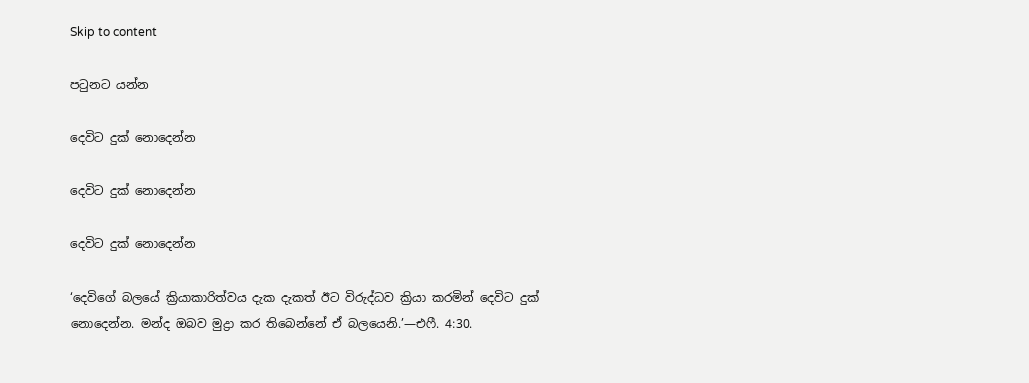Skip to content

පටුනට යන්න

දෙවිට දුක් නොදෙන්න

දෙවිට දුක් නොදෙන්න

දෙවිට දුක් නොදෙන්න

‘දෙවිගේ බලයේ ක්‍රියාකාරිත්වය දැක දැකත් ඊට විරුද්ධව ක්‍රියා කරමින් දෙවිට දුක් නොදෙන්න. මන්ද ඔබව මුද්‍රා කර තිබෙන්නේ ඒ බලයෙනි.’—එෆී. 4:30.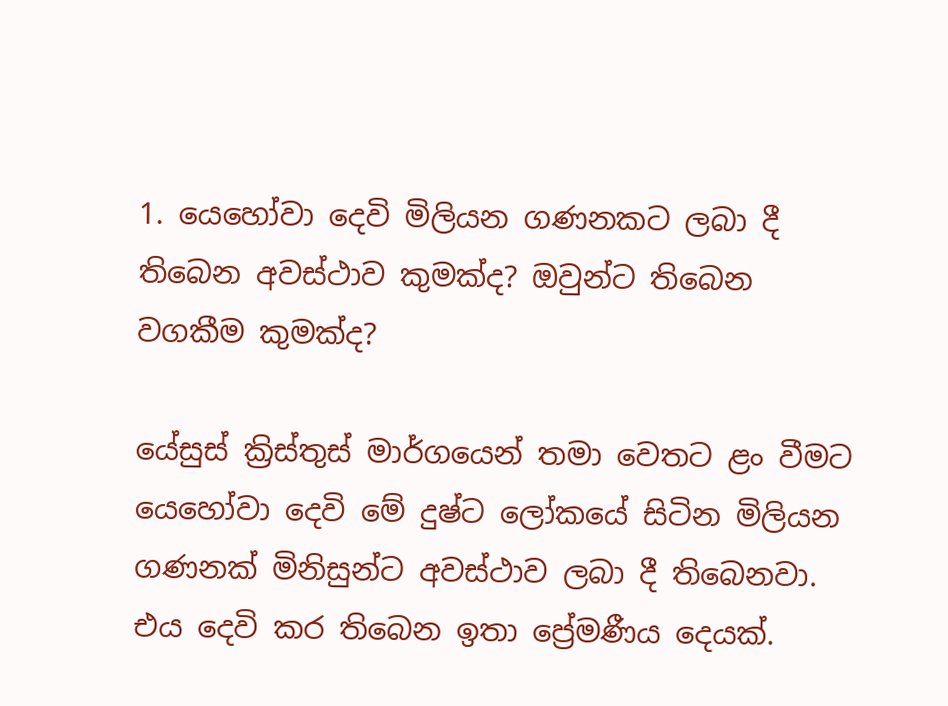1. යෙහෝවා දෙවි මිලියන ගණනකට ලබා දී තිබෙන අවස්ථාව කුමක්ද? ඔවුන්ට තිබෙන වගකීම කුමක්ද?

යේසුස් ක්‍රිස්තුස් මාර්ගයෙන් තමා වෙතට ළං වීමට යෙහෝවා දෙවි මේ දුෂ්ට ලෝකයේ සිටින මිලියන ගණනක් මිනිසුන්ට අවස්ථාව ලබා දී තිබෙනවා. එය දෙවි කර තිබෙන ඉතා ප්‍රේමණීය දෙයක්.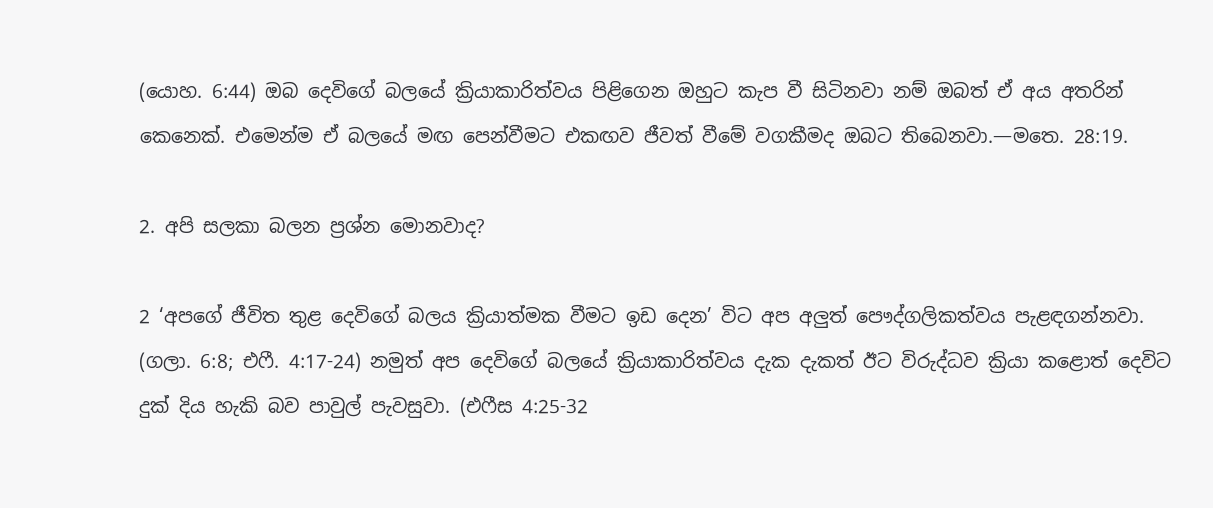(යොහ. 6:44) ඔබ දෙවිගේ බලයේ ක්‍රියාකාරිත්වය පිළිගෙන ඔහුට කැප වී සිටිනවා නම් ඔබත් ඒ අය අතරින් කෙනෙක්. එමෙන්ම ඒ බලයේ මඟ පෙන්වීමට එකඟව ජීවත් වීමේ වගකීමද ඔබට තිබෙනවා.—මතෙ. 28:19.

2. අපි සලකා බලන ප්‍රශ්න මොනවාද?

2 ‘අපගේ ජීවිත තුළ දෙවිගේ බලය ක්‍රියාත්මක වීමට ඉඩ දෙන’ විට අප අලුත් පෞද්ගලිකත්වය පැළඳගන්නවා. (ගලා. 6:8; එෆී. 4:17-24) නමුත් අප දෙවිගේ බලයේ ක්‍රියාකාරිත්වය දැක දැකත් ඊට විරුද්ධව ක්‍රියා කළොත් දෙවිට දුක් දිය හැකි බව පාවුල් පැවසුවා. (එෆීස 4:25-32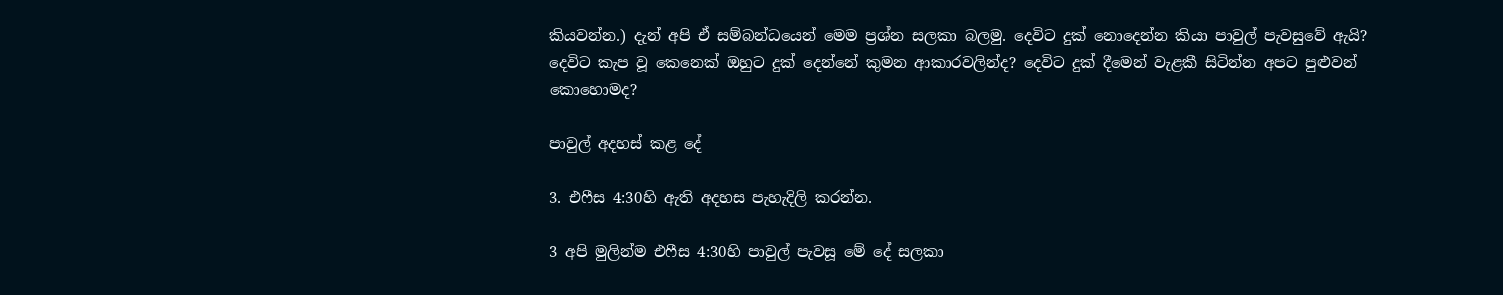කියවන්න.) දැන් අපි ඒ සම්බන්ධයෙන් මෙම ප්‍රශ්න සලකා බලමු. දෙවිට දුක් නොදෙන්න කියා පාවුල් පැවසුවේ ඇයි? දෙවිට කැප වූ කෙනෙක් ඔහුට දුක් දෙන්නේ කුමන ආකාරවලින්ද? දෙවිට දුක් දීමෙන් වැළකී සිටින්න අපට පුළුවන් කොහොමද?

පාවුල් අදහස් කළ දේ

3. එෆීස 4:30හි ඇති අදහස පැහැදිලි කරන්න.

3 අපි මුලින්ම එෆීස 4:30හි පාවුල් පැවසූ මේ දේ සලකා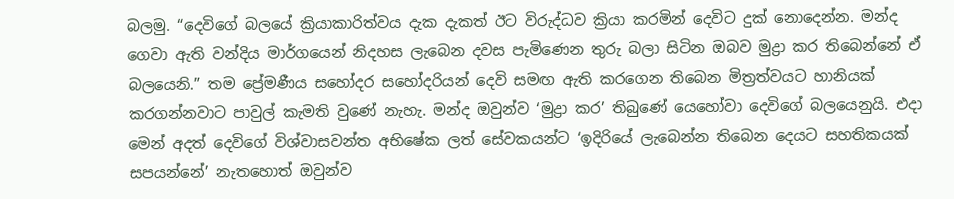බලමු. “දෙවිගේ බලයේ ක්‍රියාකාරිත්වය දැක දැකත් ඊට විරුද්ධව ක්‍රියා කරමින් දෙවිට දුක් නොදෙන්න. මන්ද ගෙවා ඇති වන්දිය මාර්ගයෙන් නිදහස ලැබෙන දවස පැමිණෙන තුරු බලා සිටින ඔබව මුද්‍රා කර තිබෙන්නේ ඒ බලයෙනි.” තම ප්‍රේමණීය සහෝදර සහෝදරියන් දෙවි සමඟ ඇති කරගෙන තිබෙන මිත්‍රත්වයට හානියක් කරගන්නවාට පාවුල් කැමති වුණේ නැහැ. මන්ද ඔවුන්ව ‘මුද්‍රා කර’ තිබුණේ යෙහෝවා දෙවිගේ බලයෙනුයි. එදා මෙන් අදත් දෙවිගේ විශ්වාසවන්ත අභිෂේක ලත් සේවකයන්ට ‘ඉදිරියේ ලැබෙන්න තිබෙන දෙයට සහතිකයක් සපයන්නේ’ නැතහොත් ඔවුන්ව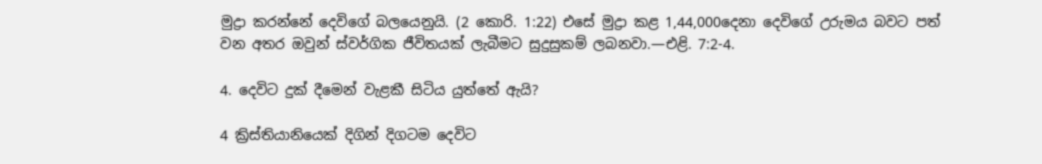මුද්‍රා කරන්නේ දෙවිගේ බලයෙනුයි. (2 කොරි. 1:22) එසේ මුද්‍රා කළ 1,44,000දෙනා දෙවිගේ උරුමය බවට පත් වන අතර ඔවුන් ස්වර්ගික ජීවිතයක් ලැබීමට සුදුසුකම් ලබනවා.—එළි. 7:2-4.

4. දෙවිට දුක් දීමෙන් වැළකී සිටිය යුත්තේ ඇයි?

4 ක්‍රිස්තියානියෙක් දිගින් දිගටම දෙවිට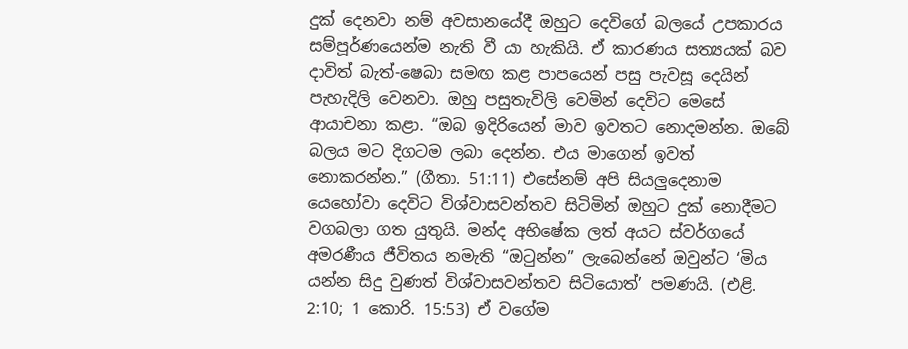දුක් දෙනවා නම් අවසානයේදී ඔහුට දෙවිගේ බලයේ උපකාරය සම්පූර්ණයෙන්ම නැති වී යා හැකියි. ඒ කාරණය සත්‍යයක් බව දාවිත් බැත්-ෂෙබා සමඟ කළ පාපයෙන් පසු පැවසූ දෙයින් පැහැදිලි වෙනවා. ඔහු පසුතැවිලි වෙමින් දෙවිට මෙසේ ආයාචනා කළා. “ඔබ ඉදිරියෙන් මාව ඉවතට නොදමන්න. ඔබේ බලය මට දිගටම ලබා දෙන්න. එය මාගෙන් ඉවත් නොකරන්න.” (ගීතා. 51:11) එසේනම් අපි සියලුදෙනාම යෙහෝවා දෙවිට විශ්වාසවන්තව සිටිමින් ඔහුට දුක් නොදීමට වගබලා ගත යුතුයි. මන්ද අභිෂේක ලත් අයට ස්වර්ගයේ අමරණීය ජීවිතය නමැති “ඔටුන්න” ලැබෙන්නේ ඔවුන්ට ‘මිය යන්න සිදු වුණත් විශ්වාසවන්තව සිටියොත්’ පමණයි. (එළි. 2:10; 1 කොරි. 15:53) ඒ වගේම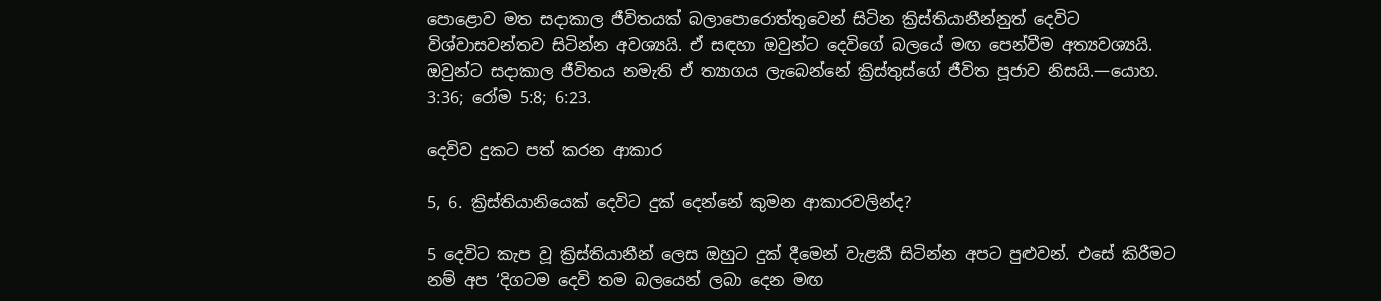පොළොව මත සදාකාල ජීවිතයක් බලාපොරොත්තුවෙන් සිටින ක්‍රිස්තියානීන්නුත් දෙවිට විශ්වාසවන්තව සිටින්න අවශ්‍යයි. ඒ සඳහා ඔවුන්ට දෙවිගේ බලයේ මඟ පෙන්වීම අත්‍යවශ්‍යයි. ඔවුන්ට සදාකාල ජීවිතය නමැති ඒ ත්‍යාගය ලැබෙන්නේ ක්‍රිස්තුස්ගේ ජීවිත පූජාව නිසයි.—යොහ. 3:36; රෝම 5:8; 6:23.

දෙවිව දුකට පත් කරන ආකාර

5, 6. ක්‍රිස්තියානියෙක් දෙවිට දුක් දෙන්නේ කුමන ආකාරවලින්ද?

5 දෙවිට කැප වූ ක්‍රිස්තියානීන් ලෙස ඔහුට දුක් දීමෙන් වැළකී සිටින්න අපට පුළුවන්. එසේ කිරීමට නම් අප ‘දිගටම දෙවි තම බලයෙන් ලබා දෙන මඟ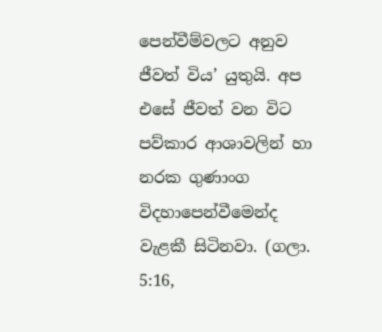පෙන්වීම්වලට අනුව ජීවත් විය’ යුතුයි. අප එසේ ජීවත් වන විට පව්කාර ආශාවලින් හා නරක ගුණාංග විදහාපෙන්වීමෙන්ද වැළකී සිටිනවා. (ගලා. 5:16,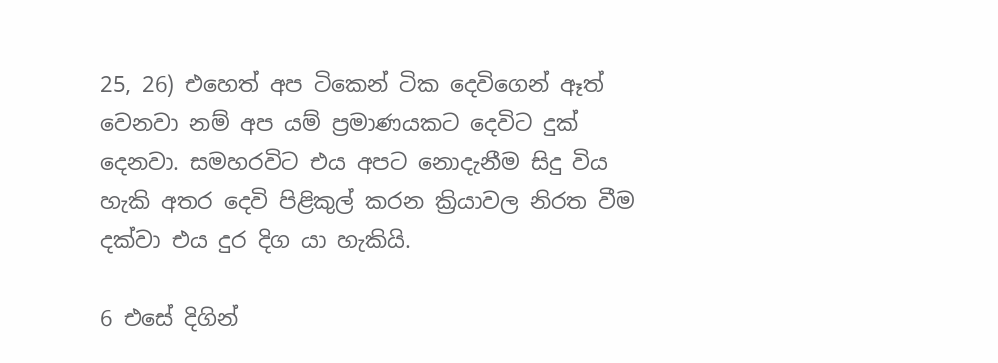25, 26) එහෙත් අප ටිකෙන් ටික දෙවිගෙන් ඈත් වෙනවා නම් අප යම් ප්‍රමාණයකට දෙවිට දුක් දෙනවා. සමහරවිට එය අපට නොදැනීම සිදු විය හැකි අතර දෙවි පිළිකුල් කරන ක්‍රියාවල නිරත වීම දක්වා එය දුර දිග යා හැකියි.

6 එසේ දිගින්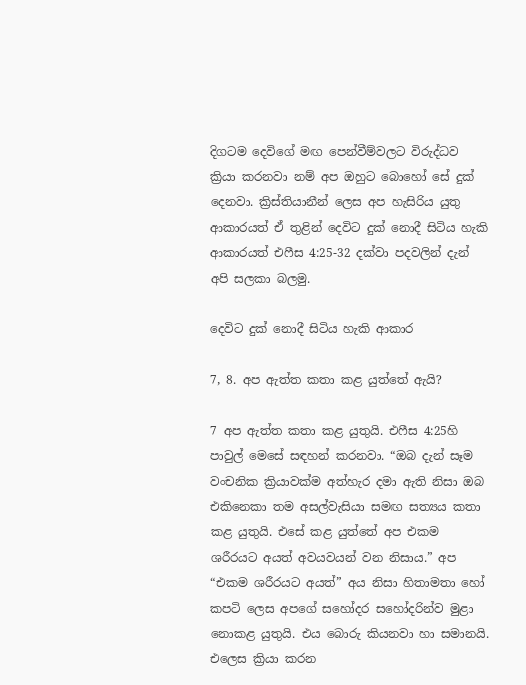දිගටම දෙවිගේ මඟ පෙන්වීම්වලට විරුද්ධව ක්‍රියා කරනවා නම් අප ඔහුට බොහෝ සේ දුක් දෙනවා. ක්‍රිස්තියානීන් ලෙස අප හැසිරිය යුතු ආකාරයත් ඒ තුළින් දෙවිට දුක් නොදී සිටිය හැකි ආකාරයත් එෆීස 4:25-32 දක්වා පදවලින් දැන් අපි සලකා බලමු.

දෙවිට දුක් නොදී සිටිය හැකි ආකාර

7, 8. අප ඇත්ත කතා කළ යුත්තේ ඇයි?

7 අප ඇත්ත කතා කළ යුතුයි. එෆීස 4:25හි පාවුල් මෙසේ සඳහන් කරනවා. “ඔබ දැන් සෑම වංචනික ක්‍රියාවක්ම අත්හැර දමා ඇති නිසා ඔබ එකිනෙකා තම අසල්වැසියා සමඟ සත්‍යය කතා කළ යුතුයි. එසේ කළ යුත්තේ අප එකම ශරීරයට අයත් අවයවයන් වන නිසාය.” අප “එකම ශරීරයට අයත්” අය නිසා හිතාමතා හෝ කපටි ලෙස අපගේ සහෝදර සහෝදරින්ව මුළා නොකළ යුතුයි. එය බොරු කියනවා හා සමානයි. එලෙස ක්‍රියා කරන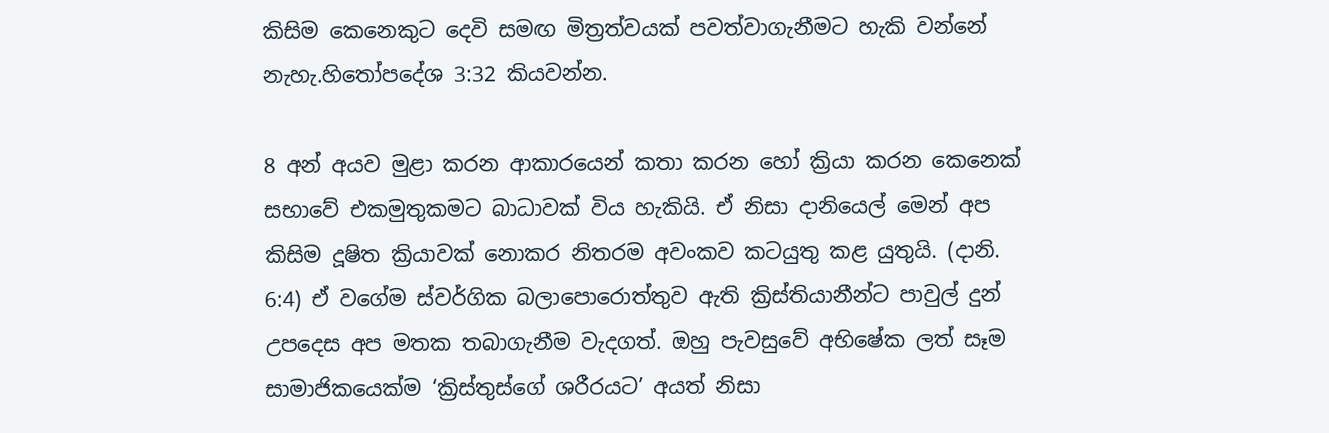කිසිම කෙනෙකුට දෙවි සමඟ මිත්‍රත්වයක් පවත්වාගැනීමට හැකි වන්නේ නැහැ.හිතෝපදේශ 3:32 කියවන්න.

8 අන් අයව මුළා කරන ආකාරයෙන් කතා කරන හෝ ක්‍රියා කරන කෙනෙක් සභාවේ එකමුතුකමට බාධාවක් විය හැකියි. ඒ නිසා දානියෙල් මෙන් අප කිසිම දූෂිත ක්‍රියාවක් නොකර නිතරම අවංකව කටයුතු කළ යුතුයි. (දානි. 6:4) ඒ වගේම ස්වර්ගික බලාපොරොත්තුව ඇති ක්‍රිස්තියානීන්ට පාවුල් දුන් උපදෙස අප මතක තබාගැනීම වැදගත්. ඔහු පැවසුවේ අභිෂේක ලත් සෑම සාමාජිකයෙක්ම ‘ක්‍රිස්තුස්ගේ ශරීරයට’ අයත් නිසා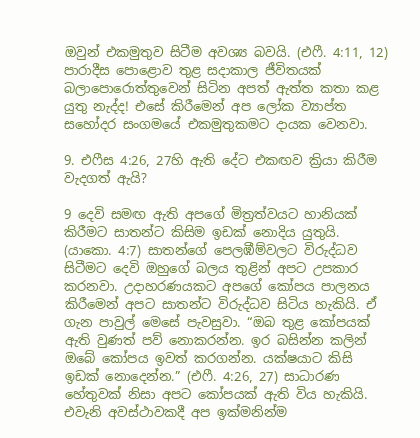ඔවුන් එකමුතුව සිටීම අවශ්‍ය බවයි. (එෆී. 4:11, 12) පාරාදීස පොළොව තුළ සදාකාල ජීවිතයක් බලාපොරොත්තුවෙන් සිටින අපත් ඇත්ත කතා කළ යුතු නැද්ද! එසේ කිරීමෙන් අප ලෝක ව්‍යාප්ත සහෝදර සංගමයේ එකමුතුකමට දායක වෙනවා.

9. එෆීස 4:26, 27හි ඇති දේට එකඟව ක්‍රියා කිරීම වැදගත් ඇයි?

9 දෙවි සමඟ ඇති අපගේ මිත්‍රත්වයට හානියක් කිරීමට සාතන්ට කිසිම ඉඩක් නොදිය යුතුයි. (යාකො. 4:7) සාතන්ගේ පෙලඹීම්වලට විරුද්ධව සිටීමට දෙවි ඔහුගේ බලය තුළින් අපට උපකාර කරනවා. උදාහරණයකට අපගේ කෝපය පාලනය කිරීමෙන් අපට සාතන්ට විරුද්ධව සිටිය හැකියි. ඒ ගැන පාවුල් මෙසේ පැවසුවා. “ඔබ තුළ කෝපයක් ඇති වුණත් පව් නොකරන්න. ඉර බසින්න කලින් ඔබේ කෝපය ඉවත් කරගන්න. යක්ෂයාට කිසි ඉඩක් නොදෙන්න.” (එෆී. 4:26, 27) සාධාරණ හේතුවක් නිසා අපට කෝපයක් ඇති විය හැකියි. එවැනි අවස්ථාවකදී අප ඉක්මනින්ම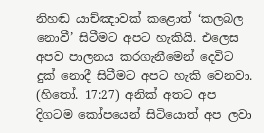නිහඬ යාච්ඤාවක් කළොත් ‘කලබල නොවී’ සිටීමට අපට හැකියි. එලෙස අපව පාලනය කරගැනීමෙන් දෙවිට දුක් නොදී සිටීමට අපට හැකි වෙනවා. (හිතෝ. 17:27) අනික් අතට අප දිගටම කෝපයෙන් සිටියොත් අප ලවා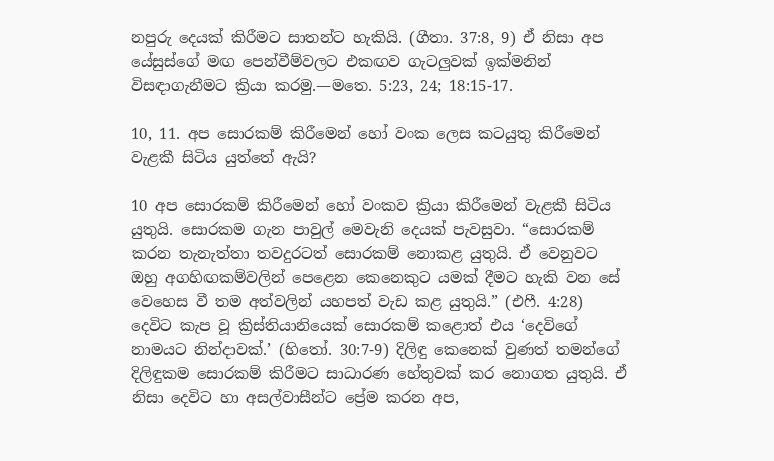නපුරු දෙයක් කිරීමට සාතන්ට හැකියි. (ගීතා. 37:8, 9) ඒ නිසා අප යේසුස්ගේ මඟ පෙන්වීම්වලට එකඟව ගැටලුවක් ඉක්මනින් විසඳාගැනීමට ක්‍රියා කරමු.—මතෙ. 5:23, 24; 18:15-17.

10, 11. අප සොරකම් කිරීමෙන් හෝ වංක ලෙස කටයුතු කිරීමෙන් වැළකී සිටිය යුත්තේ ඇයි?

10 අප සොරකම් කිරීමෙන් හෝ වංකව ක්‍රියා කිරීමෙන් වැළකී සිටිය යුතුයි. සොරකම ගැන පාවුල් මෙවැනි දෙයක් පැවසුවා. “සොරකම් කරන තැනැත්තා තවදුරටත් සොරකම් නොකළ යුතුයි. ඒ වෙනුවට ඔහු අගහිඟකම්වලින් පෙළෙන කෙනෙකුට යමක් දීමට හැකි වන සේ වෙහෙස වී තම අත්වලින් යහපත් වැඩ කළ යුතුයි.” (එෆී. 4:28) දෙවිට කැප වූ ක්‍රිස්තියානියෙක් සොරකම් කළොත් එය ‘දෙවිගේ නාමයට නින්දාවක්.’ (හිතෝ. 30:7-9) දිලිඳු කෙනෙක් වුණත් තමන්ගේ දිලිඳුකම සොරකම් කිරීමට සාධාරණ හේතුවක් කර නොගත යුතුයි. ඒ නිසා දෙවිට හා අසල්වාසීන්ට ප්‍රේම කරන අප,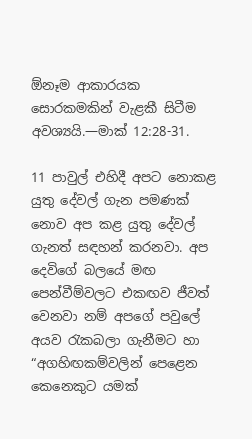ඕනෑම ආකාරයක සොරකමකින් වැළකී සිටීම අවශ්‍යයි.—මාක් 12:28-31.

11 පාවුල් එහිදී අපට නොකළ යුතු දේවල් ගැන පමණක් නොව අප කළ යුතු දේවල් ගැනත් සඳහන් කරනවා. අප දෙවිගේ බලයේ මඟ පෙන්වීම්වලට එකඟව ජීවත් වෙනවා නම් අපගේ පවුලේ අයව රැකබලා ගැනීමට හා “අගහිඟකම්වලින් පෙළෙන කෙනෙකුට යමක්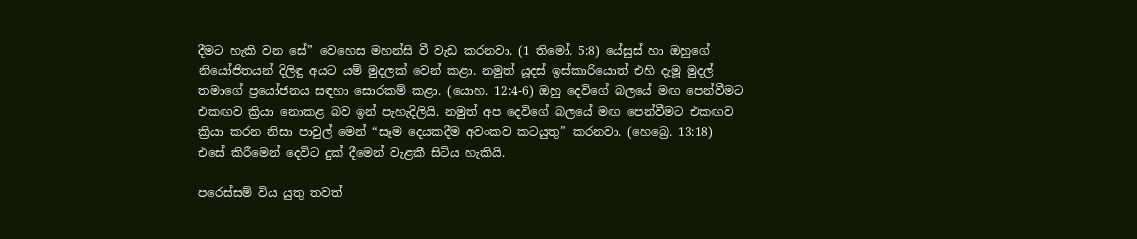දීමට හැකි වන සේ” වෙහෙස මහන්සි වී වැඩ කරනවා. (1 තිමෝ. 5:8) යේසුස් හා ඔහුගේ නියෝජිතයන් දිලිඳු අයට යම් මුදලක් වෙන් කළා. නමුත් යූදස් ඉස්කාරියොත් එහි දැමූ මුදල් තමාගේ ප්‍රයෝජනය සඳහා සොරකම් කළා. (යොහ. 12:4-6) ඔහු දෙවිගේ බලයේ මඟ පෙන්වීමට එකඟව ක්‍රියා නොකළ බව ඉන් පැහැදිලියි. නමුත් අප දෙවිගේ බලයේ මඟ පෙන්වීමට එකඟව ක්‍රියා කරන නිසා පාවුල් මෙන් “සෑම දෙයකදීම අවංකව කටයුතු” කරනවා. (හෙබ්‍රෙ. 13:18) එසේ කිරීමෙන් දෙවිට දුක් දීමෙන් වැළකී සිටිය හැකියි.

පරෙස්සම් විය යුතු තවත්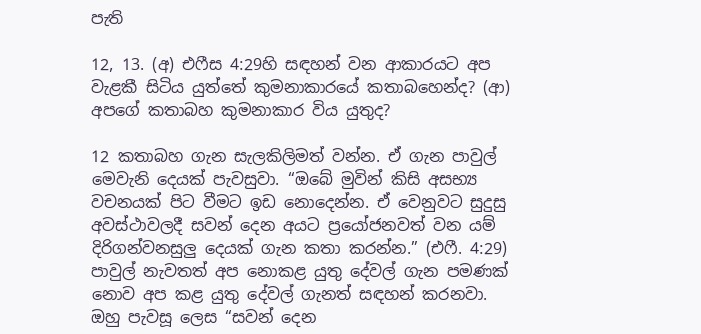පැති

12, 13. (අ) එෆීස 4:29හි සඳහන් වන ආකාරයට අප වැළකී සිටිය යුත්තේ කුමනාකාරයේ කතාබහෙන්ද? (ආ) අපගේ කතාබහ කුමනාකාර විය යුතුද?

12 කතාබහ ගැන සැලකිලිමත් වන්න. ඒ ගැන පාවුල් මෙවැනි දෙයක් පැවසුවා. “ඔබේ මුවින් කිසි අසභ්‍ය වචනයක් පිට වීමට ඉඩ නොදෙන්න. ඒ වෙනුවට සුදුසු අවස්ථාවලදී සවන් දෙන අයට ප්‍රයෝජනවත් වන යම් දිරිගන්වනසුලු දෙයක් ගැන කතා කරන්න.” (එෆී. 4:29) පාවුල් නැවතත් අප නොකළ යුතු දේවල් ගැන පමණක් නොව අප කළ යුතු දේවල් ගැනත් සඳහන් කරනවා. ඔහු පැවසූ ලෙස “සවන් දෙන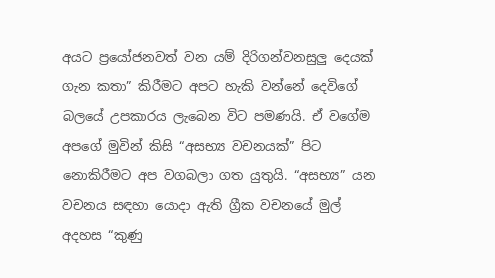අයට ප්‍රයෝජනවත් වන යම් දිරිගන්වනසුලු දෙයක් ගැන කතා” කිරීමට අපට හැකි වන්නේ දෙවිගේ බලයේ උපකාරය ලැබෙන විට පමණයි. ඒ වගේම අපගේ මුවින් කිසි “අසභ්‍ය වචනයක්” පිට නොකිරීමට අප වගබලා ගත යුතුයි. “අසභ්‍ය” යන වචනය සඳහා යොදා ඇති ග්‍රීක වචනයේ මුල් අදහස “කුණු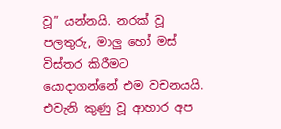වූ” යන්නයි. නරක් වූ පලතුරු, මාලු හෝ මස් විස්තර කිරීමට යොදාගන්නේ එම වචනයයි. එවැනි කුණු වූ ආහාර අප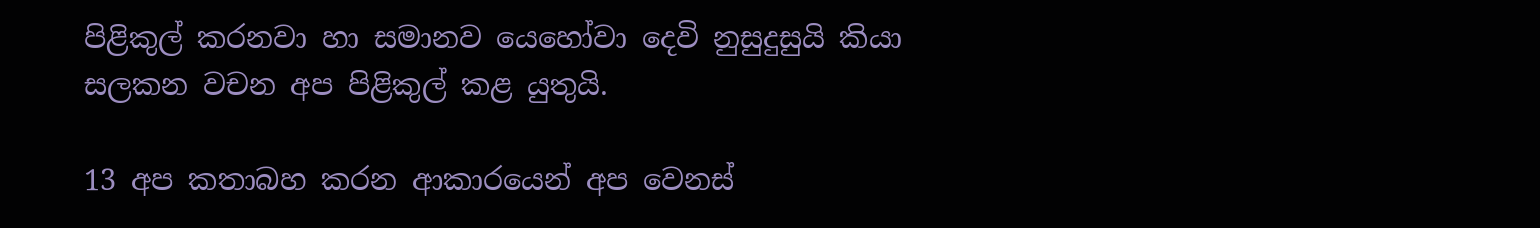පිළිකුල් කරනවා හා සමානව යෙහෝවා දෙවි නුසුදුසුයි කියා සලකන වචන අප පිළිකුල් කළ යුතුයි.

13 අප කතාබහ කරන ආකාරයෙන් අප වෙනස්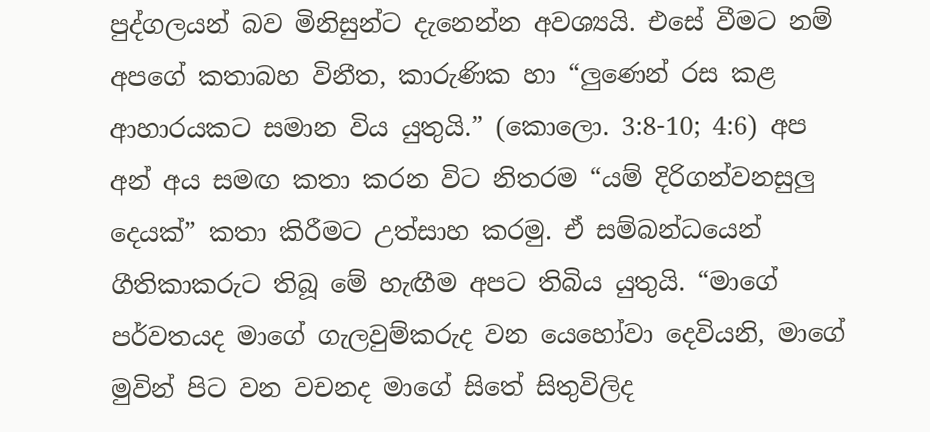පුද්ගලයන් බව මිනිසුන්ට දැනෙන්න අවශ්‍යයි. එසේ වීමට නම් අපගේ කතාබහ විනීත, කාරුණික හා “ලුණෙන් රස කළ ආහාරයකට සමාන විය යුතුයි.” (කොලො. 3:8-10; 4:6) අප අන් අය සමඟ කතා කරන විට නිතරම “යම් දිරිගන්වනසුලු දෙයක්” කතා කිරීමට උත්සාහ කරමු. ඒ සම්බන්ධයෙන් ගීතිකාකරුට තිබූ මේ හැඟීම අපට තිබිය යුතුයි. “මාගේ පර්වතයද මාගේ ගැලවුම්කරුද වන යෙහෝවා දෙවියනි, මාගේ මුවින් පිට වන වචනද මාගේ සිතේ සිතුවිලිද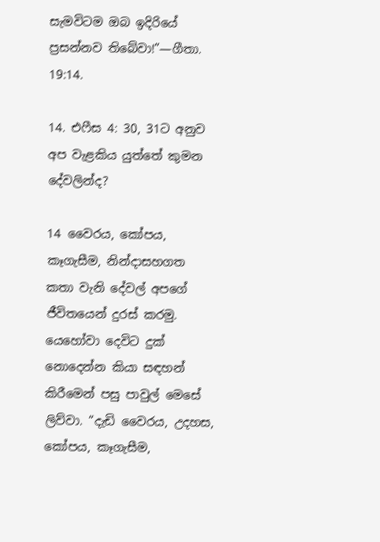සැමවිටම ඔබ ඉදිරියේ ප්‍රසන්නව තිබේවා!”—ගීතා. 19:14.

14. එෆීස 4: 30, 31ට අනුව අප වැළකිය යුත්තේ කුමන දේවලින්ද?

14 වෛරය, කෝපය, කෑගැසීම, නින්දාසහගත කතා වැනි දේවල් අපගේ ජීවිතයෙන් දුරස් කරමු. යෙහෝවා දෙවිට දුක් නොදෙන්න කියා සඳහන් කිරීමෙන් පසු පාවුල් මෙසේ ලිව්වා. “දැඩි වෛරය, උදහස, කෝපය, කෑගැසීම,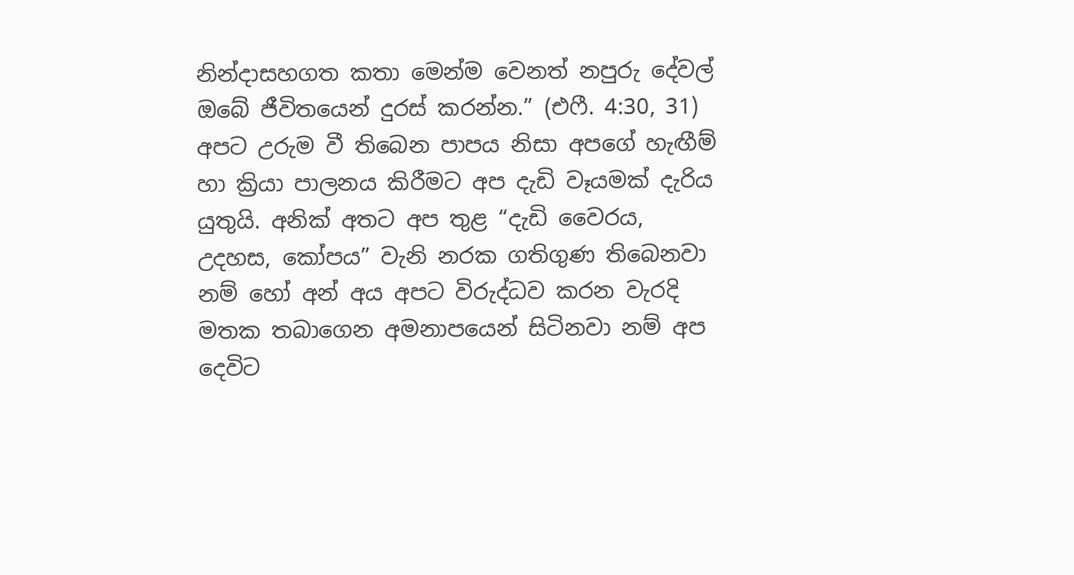නින්දාසහගත කතා මෙන්ම වෙනත් නපුරු දේවල් ඔබේ ජීවිතයෙන් දුරස් කරන්න.” (එෆී. 4:30, 31) අපට උරුම වී තිබෙන පාපය නිසා අපගේ හැඟීම් හා ක්‍රියා පාලනය කිරීමට අප දැඩි වෑයමක් දැරිය යුතුයි. අනික් අතට අප තුළ “දැඩි වෛරය, උදහස, කෝපය” වැනි නරක ගතිගුණ තිබෙනවා නම් හෝ අන් අය අපට විරුද්ධව කරන වැරදි මතක තබාගෙන අමනාපයෙන් සිටිනවා නම් අප දෙවිට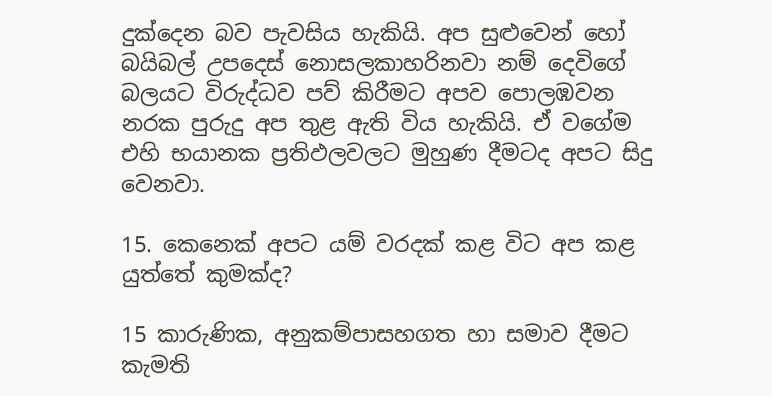දුක්දෙන බව පැවසිය හැකියි. අප සුළුවෙන් හෝ බයිබල් උපදෙස් නොසලකාහරිනවා නම් දෙවිගේ බලයට විරුද්ධව පව් කිරීමට අපව පොලඹවන නරක පුරුදු අප තුළ ඇති විය හැකියි. ඒ වගේම එහි භයානක ප්‍රතිඵලවලට මුහුණ දීමටද අපට සිදු වෙනවා.

15. කෙනෙක් අපට යම් වරදක් කළ විට අප කළ යුත්තේ කුමක්ද?

15 කාරුණික, අනුකම්පාසහගත හා සමාව දීමට කැමති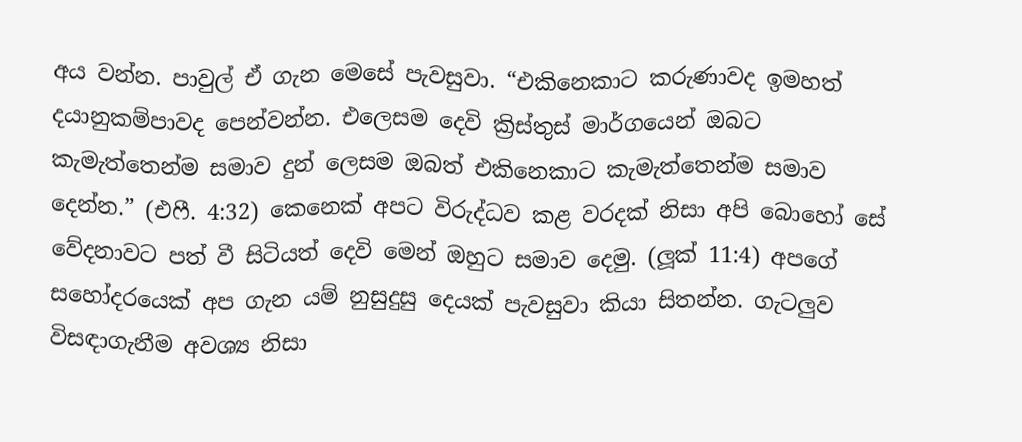අය වන්න. පාවුල් ඒ ගැන මෙසේ පැවසුවා. “එකිනෙකාට කරුණාවද ඉමහත් දයානුකම්පාවද පෙන්වන්න. එලෙසම දෙවි ක්‍රිස්තුස් මාර්ගයෙන් ඔබට කැමැත්තෙන්ම සමාව දුන් ලෙසම ඔබත් එකිනෙකාට කැමැත්තෙන්ම සමාව දෙන්න.” (එෆී. 4:32) කෙනෙක් අපට විරුද්ධව කළ වරදක් නිසා අපි බොහෝ සේ වේදනාවට පත් වී සිටියත් දෙවි මෙන් ඔහුට සමාව දෙමු. (ලූක් 11:4) අපගේ සහෝදරයෙක් අප ගැන යම් නුසුදුසු දෙයක් පැවසුවා කියා සිතන්න. ගැටලුව විසඳාගැනීම අවශ්‍ය නිසා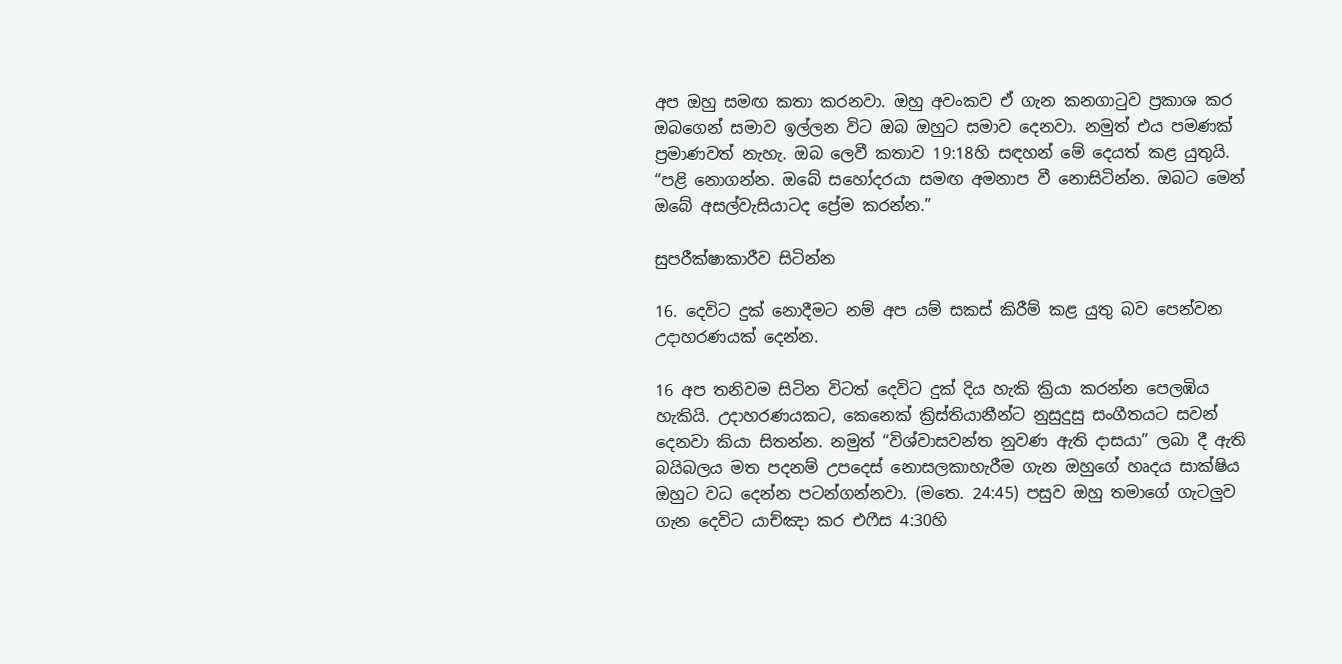අප ඔහු සමඟ කතා කරනවා. ඔහු අවංකව ඒ ගැන කනගාටුව ප්‍රකාශ කර ඔබගෙන් සමාව ඉල්ලන විට ඔබ ඔහුට සමාව දෙනවා. නමුත් එය පමණක් ප්‍රමාණවත් නැහැ. ඔබ ලෙවී කතාව 19:18හි සඳහන් මේ දෙයත් කළ යුතුයි. “පළි නොගන්න. ඔබේ සහෝදරයා සමඟ අමනාප වී නොසිටින්න. ඔබට මෙන් ඔබේ අසල්වැසියාටද ප්‍රේම කරන්න.”

සුපරීක්ෂාකාරීව සිටින්න

16. දෙවිට දුක් නොදීමට නම් අප යම් සකස් කිරීම් කළ යුතු බව පෙන්වන උදාහරණයක් දෙන්න.

16 අප තනිවම සිටින විටත් දෙවිට දුක් දිය හැකි ක්‍රියා කරන්න පෙලඹිය හැකියි. උදාහරණයකට, කෙනෙක් ක්‍රිස්තියානීන්ට නුසුදුසු සංගීතයට සවන් දෙනවා කියා සිතන්න. නමුත් “විශ්වාසවන්ත නුවණ ඇති දාසයා” ලබා දී ඇති බයිබලය මත පදනම් උපදෙස් නොසලකාහැරීම ගැන ඔහුගේ හෘදය සාක්ෂිය ඔහුට වධ දෙන්න පටන්ගන්නවා. (මතෙ. 24:45) පසුව ඔහු තමාගේ ගැටලුව ගැන දෙවිට යාච්ඤා කර එෆීස 4:30හි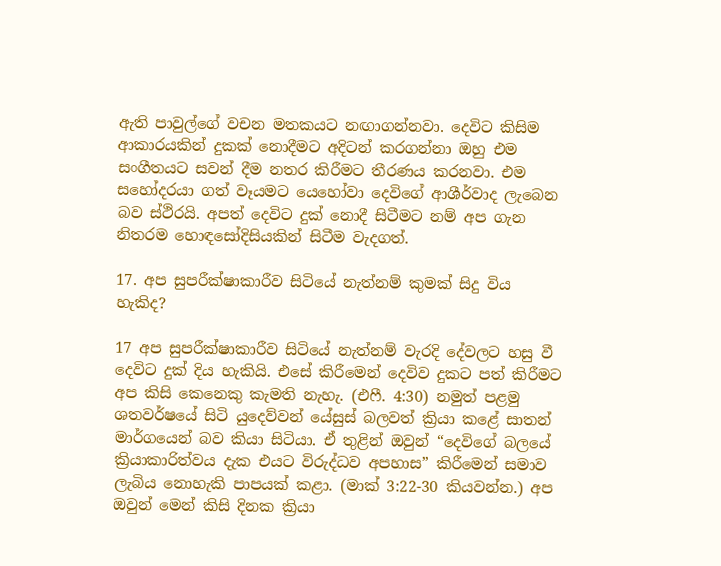ඇති පාවුල්ගේ වචන මතකයට නඟාගන්නවා. දෙවිට කිසිම ආකාරයකින් දුකක් නොදීමට අදිටන් කරගන්නා ඔහු එම සංගීතයට සවන් දීම නතර කිරීමට තීරණය කරනවා. එම සහෝදරයා ගත් වෑයමට යෙහෝවා දෙවිගේ ආශීර්වාද ලැබෙන බව ස්ථිරයි. අපත් දෙවිට දුක් නොදී සිටීමට නම් අප ගැන නිතරම හොඳසෝදිසියකින් සිටීම වැදගත්.

17. අප සුපරීක්ෂාකාරීව සිටියේ නැත්නම් කුමක් සිදු විය හැකිද?

17 අප සුපරීක්ෂාකාරීව සිටියේ නැත්නම් වැරදි දේවලට හසු වී දෙවිට දුක් දිය හැකියි. එසේ කිරීමෙන් දෙවිව දුකට පත් කිරීමට අප කිසි කෙනෙකු කැමති නැහැ. (එෆී. 4:30) නමුත් පළමු ශතවර්ෂයේ සිටි යුදෙව්වන් යේසුස් බලවත් ක්‍රියා කළේ සාතන් මාර්ගයෙන් බව කියා සිටියා. ඒ තුළින් ඔවුන් “දෙවිගේ බලයේ ක්‍රියාකාරිත්වය දැක එයට විරුද්ධව අපහාස” කිරීමෙන් සමාව ලැබිය නොහැකි පාපයක් කළා. (මාක් 3:22-30 කියවන්න.) අප ඔවුන් මෙන් කිසි දිනක ක්‍රියා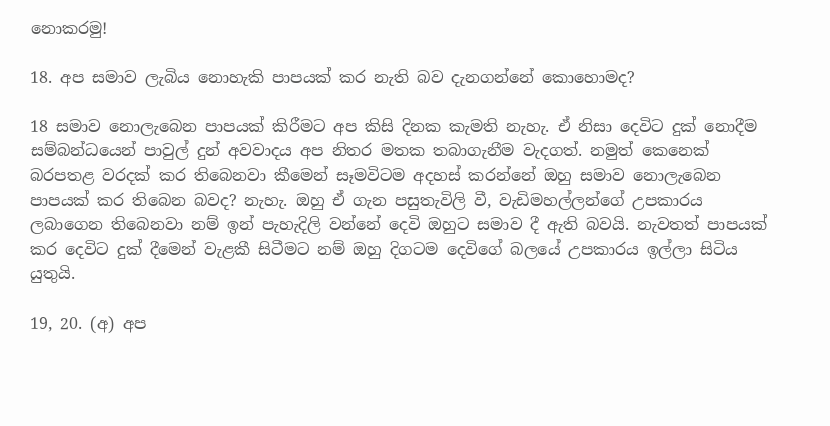නොකරමු!

18. අප සමාව ලැබිය නොහැකි පාපයක් කර නැති බව දැනගන්නේ කොහොමද?

18 සමාව නොලැබෙන පාපයක් කිරීමට අප කිසි දිනක කැමති නැහැ. ඒ නිසා දෙවිට දුක් නොදීම සම්බන්ධයෙන් පාවුල් දුන් අවවාදය අප නිතර මතක තබාගැනීම වැදගත්. නමුත් කෙනෙක් බරපතළ වරදක් කර තිබෙනවා කීමෙන් සෑමවිටම අදහස් කරන්නේ ඔහු සමාව නොලැබෙන පාපයක් කර තිබෙන බවද? නැහැ. ඔහු ඒ ගැන පසුතැවිලි වී, වැඩිමහල්ලන්ගේ උපකාරය ලබාගෙන තිබෙනවා නම් ඉන් පැහැදිලි වන්නේ දෙවි ඔහුට සමාව දී ඇති බවයි. නැවතත් පාපයක් කර දෙවිට දුක් දීමෙන් වැළකී සිටීමට නම් ඔහු දිගටම දෙවිගේ බලයේ උපකාරය ඉල්ලා සිටිය යුතුයි.

19, 20. (අ) අප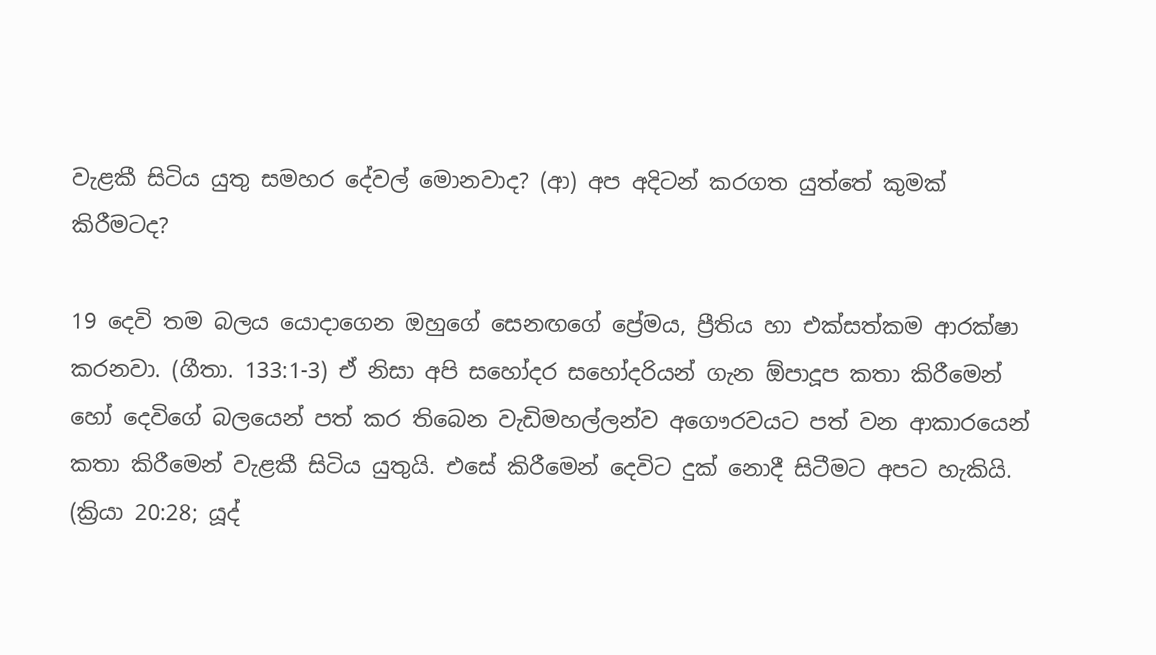වැළකී සිටිය යුතු සමහර දේවල් මොනවාද? (ආ) අප අදිටන් කරගත යුත්තේ කුමක් කිරීමටද?

19 දෙවි තම බලය යොදාගෙන ඔහුගේ සෙනඟගේ ප්‍රේමය, ප්‍රීතිය හා එක්සත්කම ආරක්ෂා කරනවා. (ගීතා. 133:1-3) ඒ නිසා අපි සහෝදර සහෝදරියන් ගැන ඕපාදූප කතා කිරීමෙන් හෝ දෙවිගේ බලයෙන් පත් කර තිබෙන වැඩිමහල්ලන්ව අගෞරවයට පත් වන ආකාරයෙන් කතා කිරීමෙන් වැළකී සිටිය යුතුයි. එසේ කිරීමෙන් දෙවිට දුක් නොදී සිටීමට අපට හැකියි. (ක්‍රියා 20:28; යූද්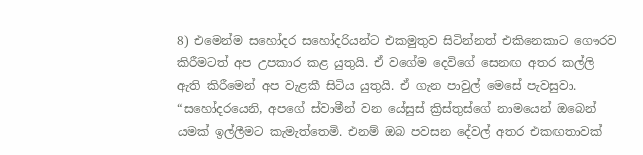8) එමෙන්ම සහෝදර සහෝදරියන්ට එකමුතුව සිටින්නත් එකිනෙකාට ගෞරව කිරීමටත් අප උපකාර කළ යුතුයි. ඒ වගේම දෙවිගේ සෙනඟ අතර කල්ලි ඇති කිරීමෙන් අප වැළකී සිටිය යුතුයි. ඒ ගැන පාවුල් මෙසේ පැවසුවා. “සහෝදරයෙනි, අපගේ ස්වාමීන් වන යේසුස් ක්‍රිස්තුස්ගේ නාමයෙන් ඔබෙන් යමක් ඉල්ලීමට කැමැත්තෙමි. එනම් ඔබ පවසන දේවල් අතර එකඟතාවක්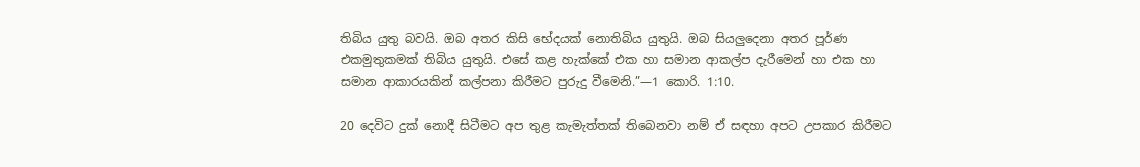තිබිය යුතු බවයි. ඔබ අතර කිසි භේදයක් නොතිබිය යුතුයි. ඔබ සියලුදෙනා අතර පූර්ණ එකමුතුකමක් තිබිය යුතුයි. එසේ කළ හැක්කේ එක හා සමාන ආකල්ප දැරීමෙන් හා එක හා සමාන ආකාරයකින් කල්පනා කිරීමට පුරුදු වීමෙනි.”—1 කොරි. 1:10.

20 දෙවිට දුක් නොදී සිටීමට අප තුළ කැමැත්තක් තිබෙනවා නම් ඒ සඳහා අපට උපකාර කිරීමට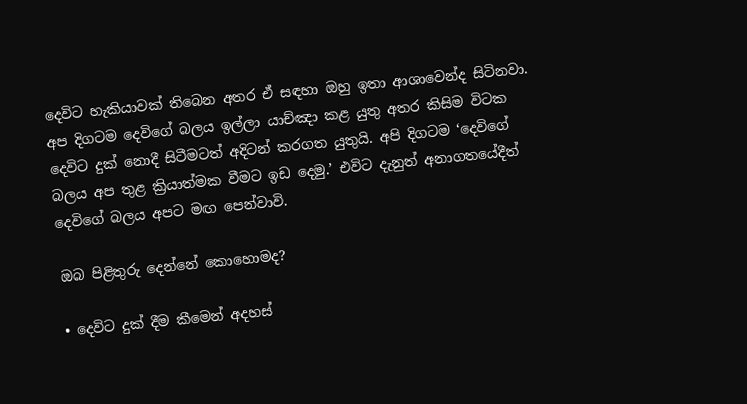දෙවිට හැකියාවක් තිබෙන අතර ඒ සඳහා ඔහු ඉතා ආශාවෙන්ද සිටිනවා. අප දිගටම දෙවිගේ බලය ඉල්ලා යාච්ඤා කළ යුතු අතර කිසිම විටක දෙවිට දුක් නොදී සිටීමටත් අදිටන් කරගත යුතුයි. අපි දිගටම ‘දෙවිගේ බලය අප තුළ ක්‍රියාත්මක වීමට ඉඩ දෙමු.’ එවිට දැනුත් අනාගතයේදීත් දෙවිගේ බලය අපට මඟ පෙන්වාවි.

ඔබ පිළිතුරු දෙන්නේ කොහොමද?

• දෙවිට දුක් දීම කීමෙන් අදහස්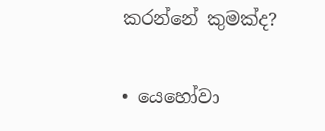කරන්නේ කුමක්ද?

• යෙහෝවා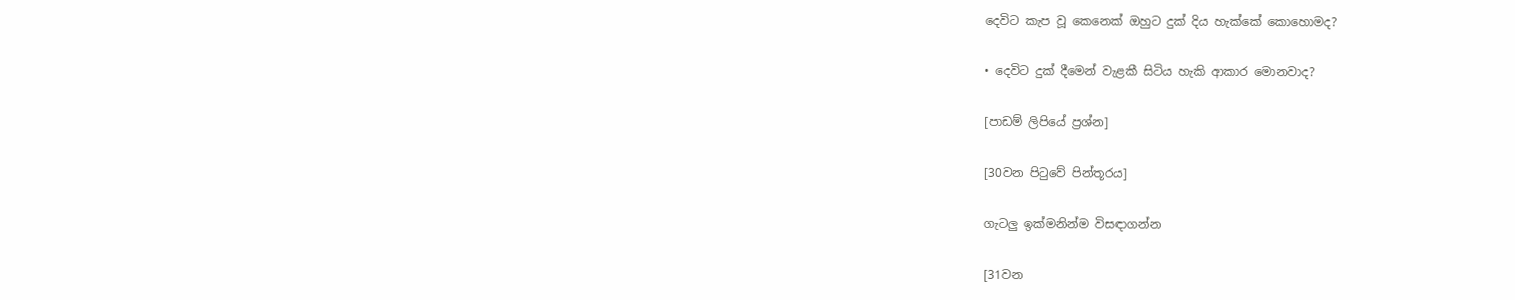දෙවිට කැප වූ කෙනෙක් ඔහුට දුක් දිය හැක්කේ කොහොමද?

• දෙවිට දුක් දීමෙන් වැළකී සිටිය හැකි ආකාර මොනවාද?

[පාඩම් ලිපියේ ප්‍රශ්න]

[30වන පිටුවේ පින්තූරය]

ගැටලු ඉක්මනින්ම විසඳාගන්න

[31වන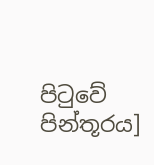පිටුවේ පින්තූරය]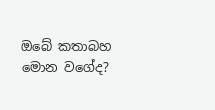ඔබේ කතාබහ මොන වගේද?